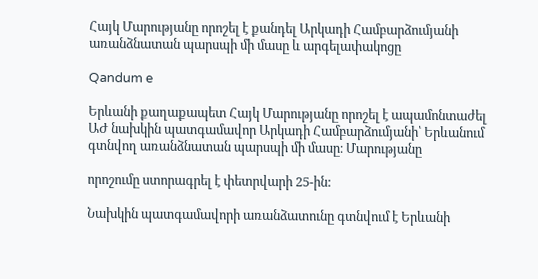Հայկ Մարությանը որոշել է քանդել Արկադի Համբարձումյանի առանձնատան պարսպի մի մասը և արգելափակոցը

Qandum e

Երևանի քաղաքապետ Հայկ Մարությանը որոշել է ապամոնտաժել ԱԺ նախկին պատգամավոր Արկադի Համբարձումյանի՝ Երևանում գտնվող առանձնատան պարսպի մի մասը։ Մարությանը

որոշումը ստորագրել է փետրվարի 25-ին:

Նախկին պատգամավորի առանձատունը գտնվում է Երևանի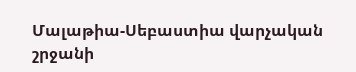Մալաթիա-Սեբաստիա վարչական շրջանի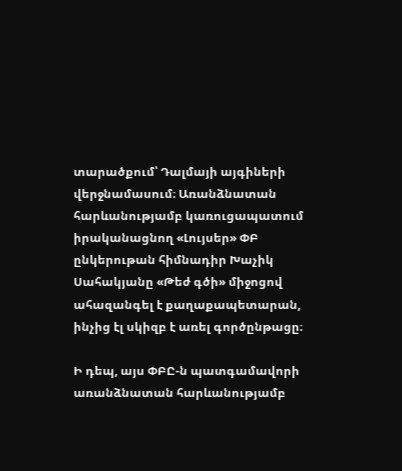տարածքում՝ Դալմայի այգիների վերջնամասում։ Առանձնատան հարևանությամբ կառուցապատում իրականացնող «Լույսեր» ՓԲ ընկերութան հիմնադիր Խաչիկ Սահակյանը «Թեժ գծի» միջոցով ահազանգել է քաղաքապետարան, ինչից էլ սկիզբ է առել գործընթացը։

Ի դեպ, այս ՓԲԸ-ն պատգամավորի առանձնատան հարևանությամբ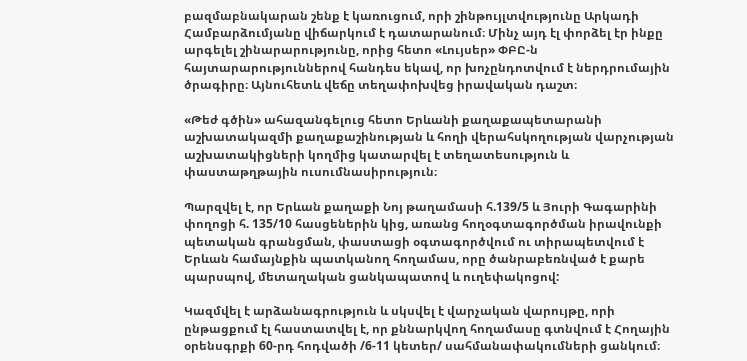բազմաբնակարան շենք է կառուցում, որի շինթույլտվությունը Արկադի Համբարձումյանը վիճարկում է դատարանում։ Մինչ այդ էլ փորձել էր ինքը արգելել շինարարությունը, որից հետո «Լույսեր» ՓԲԸ-ն հայտարարություններով հանդես եկավ, որ խոչընդոտվում է ներդրումային ծրագիրը։ Այնուհետև վեճը տեղափոխվեց իրավական դաշտ։

«Թեժ գծին» ահազանգելուց հետո Երևանի քաղաքապետարանի աշխատակազմի քաղաքաշինության և հողի վերահսկողության վարչության աշխատակիցների կողմից կատարվել է տեղատեսություն և փաստաթղթային ուսումնասիրություն։

Պարզվել է, որ Երևան քաղաքի Նոյ թաղամասի հ.139/5 և Յուրի Գագարինի փողոցի հ. 135/10 հասցեներին կից, առանց հողօգտագործման իրավունքի պետական գրանցման, փաստացի օգտագործվում ու տիրապետվում է Երևան համայնքին պատկանող հողամաս, որը ծանրաբեռնված է քարե պարսպով, մետաղական ցանկապատով և ուղեփակոցով:

Կազմվել է արձանագրություն և սկսվել է վարչական վարույթը, որի ընթացքում էլ հաստատվել է, որ քննարկվող հողամասը գտնվում է Հողային օրենսգրքի 60-րդ հոդվածի /6-11 կետեր/ սահմանափակումների ցանկում։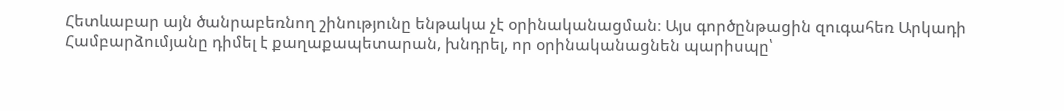Հետևաբար այն ծանրաբեռնող շինությունը ենթակա չէ օրինականացման։ Այս գործընթացին զուգահեռ Արկադի Համբարձումյանը դիմել է քաղաքապետարան, խնդրել, որ օրինականացնեն պարիսպը՝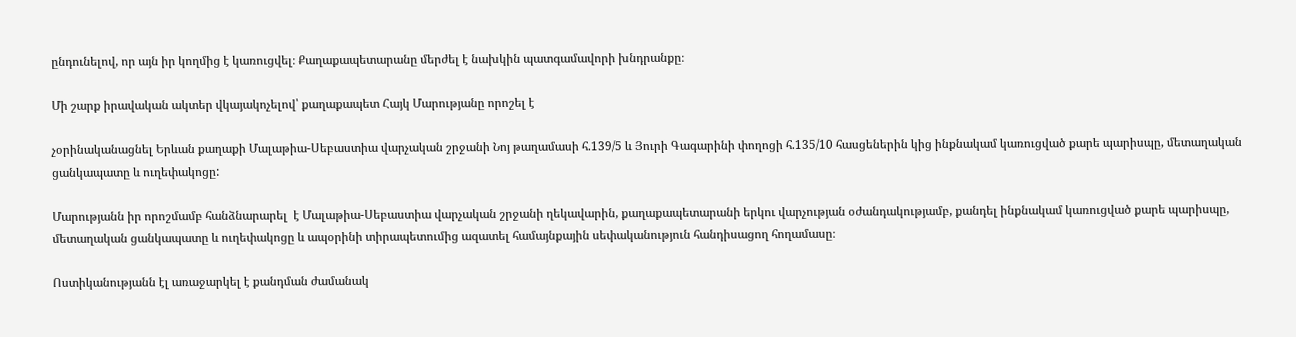ընդունելով, որ այն իր կողմից է կառուցվել։ Քաղաքապետարանը մերժել է նախկին պատգամավորի խնդրանքը։

Մի շարք իրավական ակտեր վկայակոչելով՝ քաղաքապետ Հայկ Մարությանը որոշել է

չօրինականացնել Երևան քաղաքի Մալաթիա-Սեբաստիա վարչական շրջանի Նոյ թաղամասի հ.139/5 և Յուրի Գագարինի փողոցի հ.135/10 հասցեներին կից ինքնակամ կառուցված քարե պարիսպը, մետաղական ցանկապատը և ուղեփակոցը:

Մարությանն իր որոշմամբ հանձնարարել  է Մալաթիա-Սեբաստիա վարչական շրջանի ղեկավարին, քաղաքապետարանի երկու վարչության օժանդակությամբ, քանդել ինքնակամ կառուցված քարե պարիսպը, մետաղական ցանկապատը և ուղեփակոցը և ապօրինի տիրապետումից ազատել համայնքային սեփականություն հանդիսացող հողամասը։

Ոստիկանությանն էլ առաջարկել է քանդման ժամանակ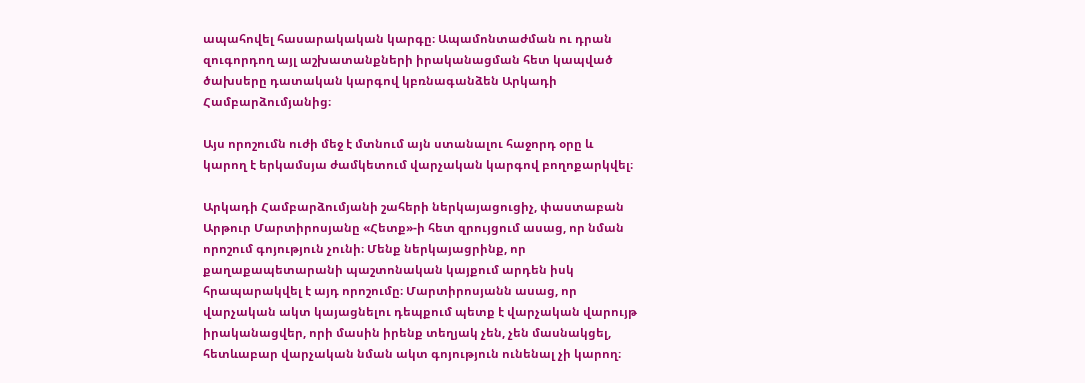ապահովել հասարակական կարգը։ Ապամոնտաժման ու դրան զուգորդող այլ աշխատանքների իրականացման հետ կապված ծախսերը դատական կարգով կբռնագանձեն Արկադի Համբարձումյանից։

Այս որոշումն ուժի մեջ է մտնում այն ստանալու հաջորդ օրը և կարող է երկամսյա ժամկետում վարչական կարգով բողոքարկվել։

Արկադի Համբարձումյանի շահերի ներկայացուցիչ, փաստաբան Արթուր Մարտիրոսյանը «Հետք»-ի հետ զրույցում ասաց, որ նման որոշում գոյություն չունի։ Մենք ներկայացրինք, որ քաղաքապետարանի պաշտոնական կայքում արդեն իսկ հրապարակվել է այդ որոշումը։ Մարտիրոսյանն ասաց, որ վարչական ակտ կայացնելու դեպքում պետք է վարչական վարույթ իրականացվեր, որի մասին իրենք տեղյակ չեն, չեն մասնակցել, հետևաբար վարչական նման ակտ գոյություն ունենալ չի կարող։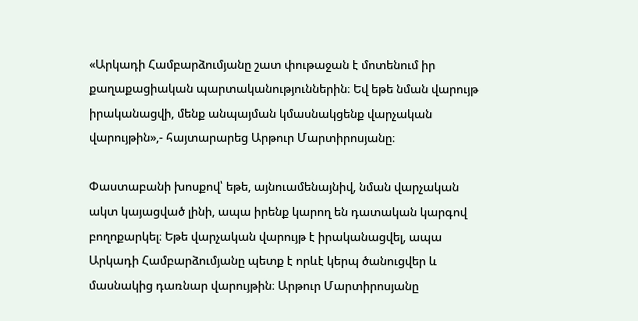«Արկադի Համբարձումյանը շատ փութաջան է մոտենում իր քաղաքացիական պարտականություններին։ Եվ եթե նման վարույթ իրականացվի, մենք անպայման կմասնակցենք վարչական վարույթին»,- հայտարարեց Արթուր Մարտիրոսյանը։

Փաստաբանի խոսքով՝ եթե, այնուամենայնիվ, նման վարչական ակտ կայացված լինի, ապա իրենք կարող են դատական կարգով բողոքարկել։ Եթե վարչական վարույթ է իրականացվել, ապա Արկադի Համբարձումյանը պետք է որևէ կերպ ծանուցվեր և մասնակից դառնար վարույթին։ Արթուր Մարտիրոսյանը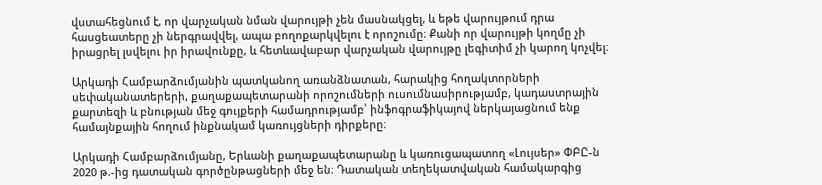վստահեցնում է, որ վարչական նման վարույթի չեն մասնակցել, և եթե վարույթում դրա հասցեատերը չի ներգրավվել, ապա բողոքարկվելու է որոշումը։ Քանի որ վարույթի կողմը չի իրացրել լսվելու իր իրավունքը, և հետևավաբար վարչական վարույթը լեգիտիմ չի կարող կոչվել։

Արկադի Համբարձումյանին պատկանող առանձնատան, հարակից հողակտորների սեփականատերերի, քաղաքապետարանի որոշումների ուսումնասիրությամբ, կադաստրային քարտեզի և բնության մեջ գույքերի համադրությամբ՝ ինֆոգրաֆիկայով ներկայացնում ենք համայնքային հողում ինքնակամ կառույցների դիրքերը։

Արկադի Համբարձումյանը, Երևանի քաղաքապետարանը և կառուցապատող «Լույսեր» ՓԲԸ-ն 2020 թ.-ից դատական գործընթացների մեջ են։ Դատական տեղեկատվական համակարգից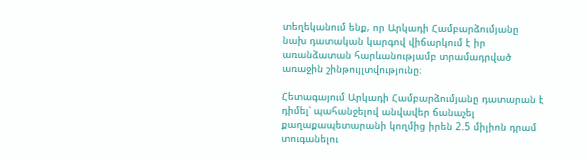տեղեկանում ենք, որ Արկադի Համբարձումյանը նախ դատական կարգով վիճարկում է իր առանձատան հարևանությամբ տրամադրված առաջին շինթույլտվությունը։

Հետագայում Արկադի Համբարձումյանը դատարան է դիմել՝ պահանջելով անվավեր ճանաչել քաղաքապետարանի կողմից իրեն 2.5 միլիոն դրամ տուգանելու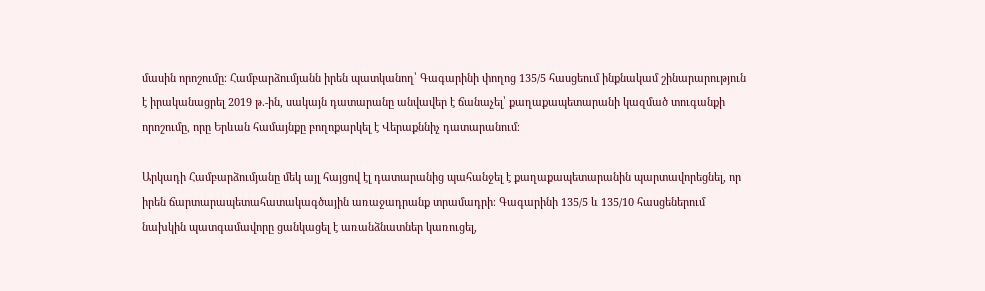մասին որոշումը։ Համբարձումյանն իրեն պատկանող՝ Գագարինի փողոց 135/5 հասցեում ինքնակամ շինարարություն է իրականացրել 2019 թ.-ին, սակայն դատարանը անվավեր է ճանաչել՝ քաղաքապետարանի կազմած տուգանքի որոշումը, որը Երևան համայնքը բողոքարկել է Վերաքննիչ դատարանում։

Արկադի Համբարձումյանը մեկ այլ հայցով էլ դատարանից պահանջել է քաղաքապետարանին պարտավորեցնել, որ իրեն ճարտարապետահատակագծային առաջադրանք տրամադրի։ Գագարինի 135/5 և 135/10 հասցեներում նախկին պատգամավորը ցանկացել է առանձնատներ կառուցել,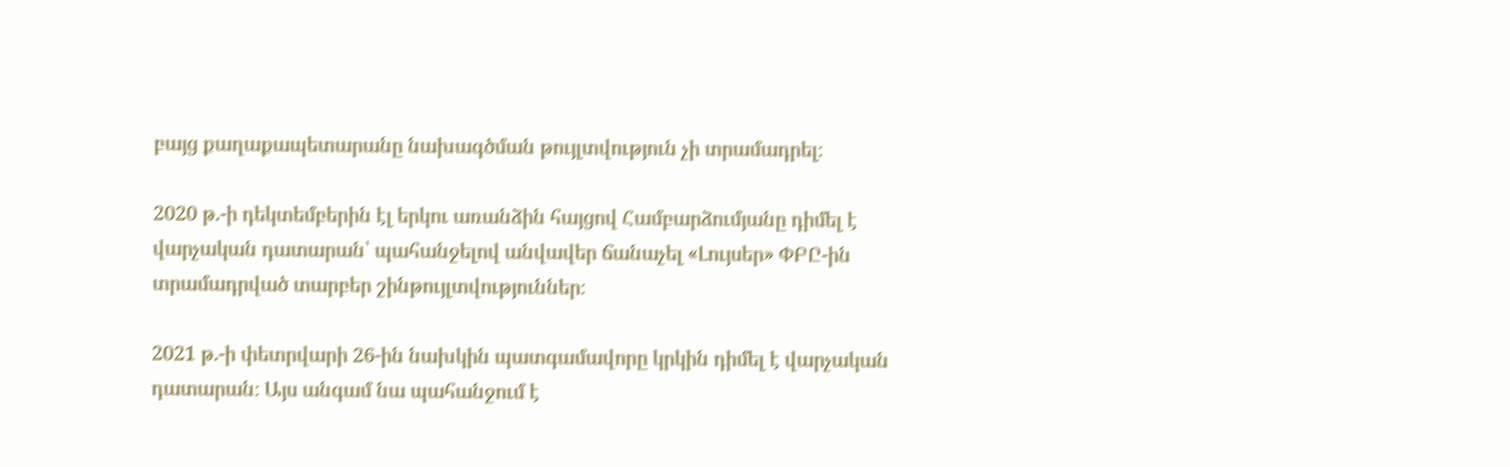բայց քաղաքապետարանը նախագծման թույլտվություն չի տրամադրել։

2020 թ.-ի դեկտեմբերին էլ երկու առանձին հայցով Համբարձումյանը դիմել է վարչական դատարան՝ պահանջելով անվավեր ճանաչել «Լույսեր» ՓԲԸ-ին տրամադրված տարբեր շինթույլտվություններ։

2021 թ.-ի փետրվարի 26-ին նախկին պատգամավորը կրկին դիմել է վարչական դատարան։ Այս անգամ նա պահանջում է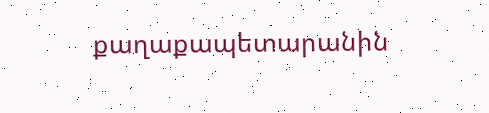քաղաքապետարանին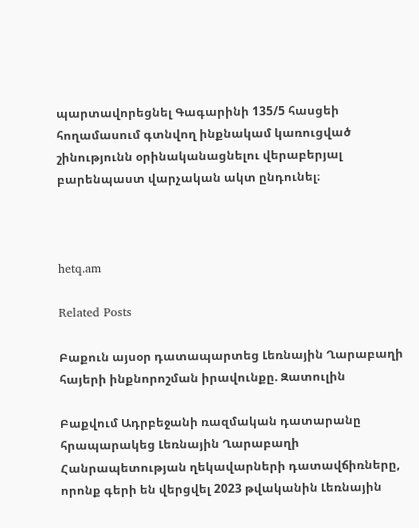պարտավորեցնել Գագարինի 135/5 հասցեի հողամասում գտնվող ինքնակամ կառուցված շինությունն օրինականացնելու վերաբերյալ բարենպաստ վարչական ակտ ընդունել։



hetq.am

Related Posts

Բաքուն այսօր դատապարտեց Լեռնային Ղարաբաղի հայերի ինքնորոշման իրավունքը. Զատուլին

Բաքվում Ադրբեջանի ռազմական դատարանը հրապարակեց Լեռնային Ղարաբաղի Հանրապետության ղեկավարների դատավճիռները, որոնք գերի են վերցվել 2023 թվականին Լեռնային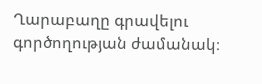Ղարաբաղը գրավելու գործողության ժամանակ։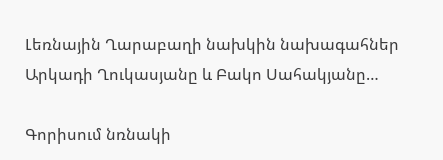Լեռնային Ղարաբաղի նախկին նախագահներ Արկադի Ղուկասյանը և Բակո Սահակյանը…

Գորիսում նռնակի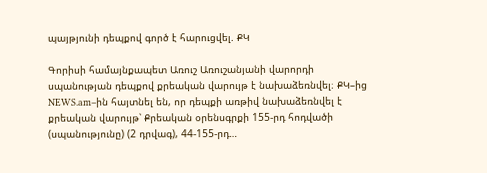պայթյունի դեպքով գործ է հարուցվել. ՔԿ

Գորիսի համայնքապետ Առուշ Առուշանյանի վարորդի սպանության դեպքով քրեական վարույթ է նախաձեռնվել։ ՔԿ–ից NEWS.am–ին հայտնել են, որ դեպքի առթիվ նախաձեռնվել է քրեական վարույթ՝ Քրեական օրենսգրքի 155-րդ հոդվածի (սպանությունը) (2 դրվագ), 44-155-րդ…